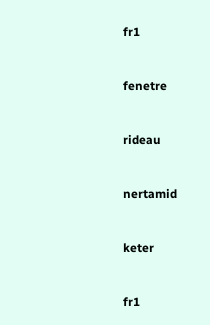fr1


fenetre


rideau


nertamid


keter


fr1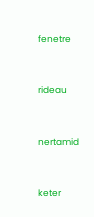fenetre


rideau


nertamid


keter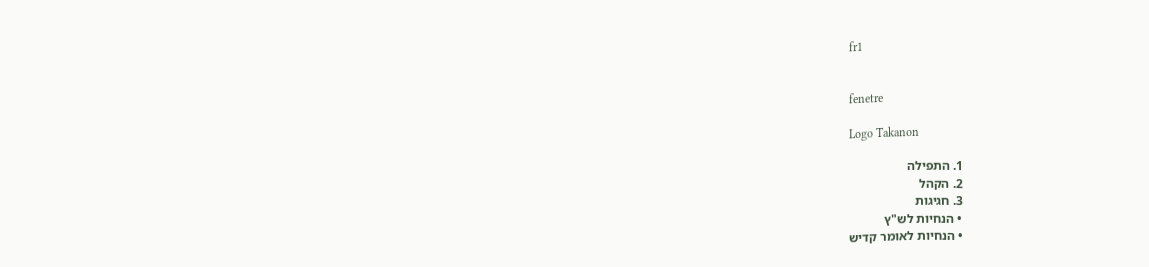fr1


fenetre

Logo Takanon

1. התפילה
2. הקהל
3. חגיגות
• הנחיות לש"ץ
• הנחיות לאומר קדיש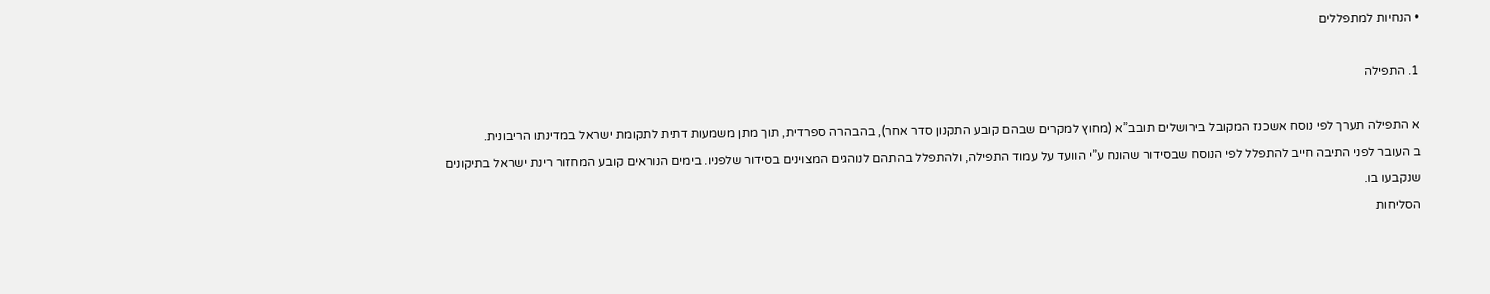• הנחיות למתפללים

1. התפילה

א התפילה תערך לפי נוסח אשכנז המקובל בירושלים תובב”א (מחוץ למקרים שבהם קובע התקנון סדר אחר), בהבהרה ספרדית, תוך מתן משמעות דתית לתקומת ישראל במדינתו הריבונית.
ב העובר לפני התיבה חייב להתפלל לפי הנוסח שבסידור שהונח ע”י הוועד על עמוד התפילה, ולהתפלל בהתהם לנוהגים המצוינים בסידור שלפניו. בימים הנוראים קובע המחזור רינת ישראל בתיקונים שנקבעו בו.
הסליחות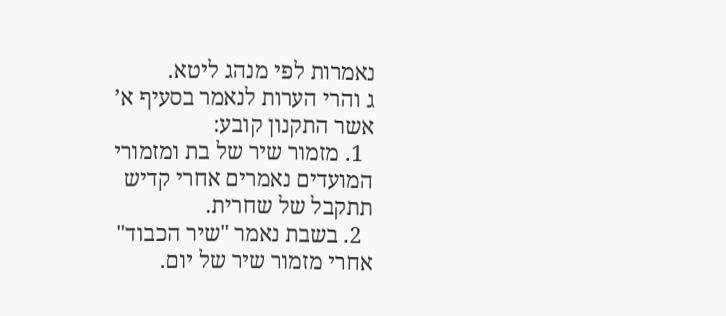נאמרות לפי מנהג ליטא.
ג והרי הערות לנאמר בסעיף א’ אשר התקנון קובע:
  1. מזמור שיר של בת ומזמורי המועדים נאמרים אחרי קדיש תתקבל של שחרית.
  2. בשבת נאמר "שיר הכבוד" אחרי מזמור שיר של יום.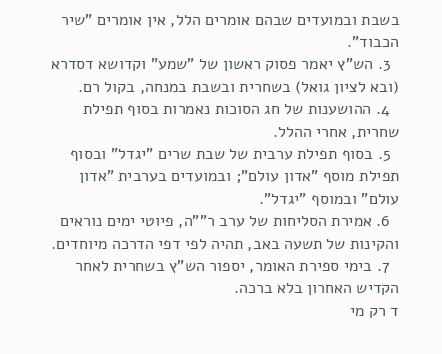בשבת ובמועדים שבהם אומרים הלל, אין אומרים "שיר הכבוד".
  3. הש"ץ יאמר פסוק ראשון של "שמע" וקדושא דסדרא (ובא לציון גואל) בשחרית ובשבת במנחה, בקול רם.
  4. ההושענות של חג הסוכות נאמרות בסוף תפילת שחרית, אחרי ההלל.
  5. בסוף תפילת ערבית של שבת שרים "יגדל" ובסוף תפילת מוסף "אדון עולם"; ובמועדים בערבית "אדון עולם" ובמוסף "יגדל".
  6. אמירת הסליחות של ערב ר""ה, פיוטי ימים נוראים והקינות של תשעה באב, תהיה לפי דפי הדרכה מיוחדים.
  7. בימי ספירת האומר, יספור הש"ץ בשחרית לאחר הקדיש האחרון בלא ברכה.
ד רק מי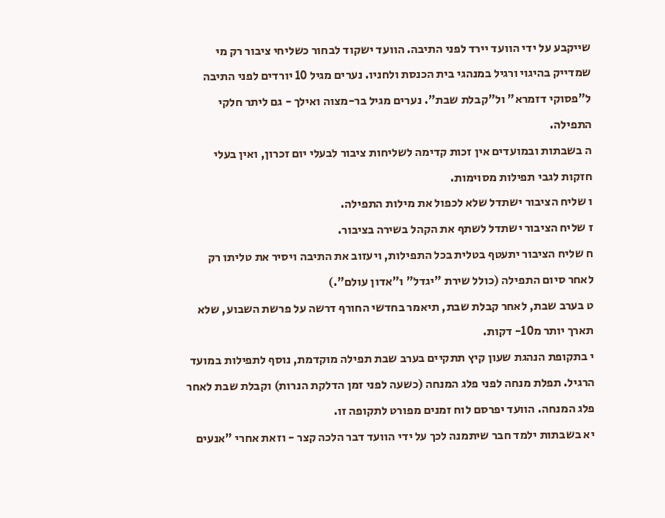שייקבע על ידי הוועד יירד לפני התיבה. הוועד ישקוד לבחור כשליחי ציבור רק מי שמדייק בהיגוי ורגיל במנהגי בית הכנסת ולחניו. נערים מגיל 10 יורדים לפני התיבה ל"פסוקי דזמרא" ול"קבלת שבת". נערים מגיל בר-מצוה ואילך - גם ליתר חלקי התפילה.
ה בשבתות ובמועדים אין זכות קדימה לשליחות ציבור לבעלי יום זכרון, ואין בעלי חזקות לגבי תפילות מסוימות.
ו שליח הציבור ישתדל שלא לכפול את מילות התפילה.
ז שליח הציבור ישתדל לשתף את הקהל בשירה בציבור.
ח שליח הציבור יתעטף בטלית בכל התפילות, ויעזוב את התיבה ויסיר את טליתו רק לאחר סיום התפילה (כולל שירת "יגדל" ו"אדון עולם".)
ט בערב שבת, לאחר קבלת שבת, תיאמר בחדשי החורף דרשה על פרשת השבוע, שלא תארך יותר מ10- דקות.
י בתקופת הנהגת שעון קיץ תתקיים בערב שבת תפילה מוקדמת, נוסף לתפילות במועד הרגיל. תפלת מנחה לפני פלג המנחה (כשעה לפני זמן הדלקת הנרות) וקבלת שבת לאחר פלג המנחה. הוועד יפרסם לוח זמנים מפורט לתקופה זו.
יא בשבתות ילמד חבר שיתמנה לכך על ידי הוועד דבר הלכה קצר - וזאת אחרי "אנעים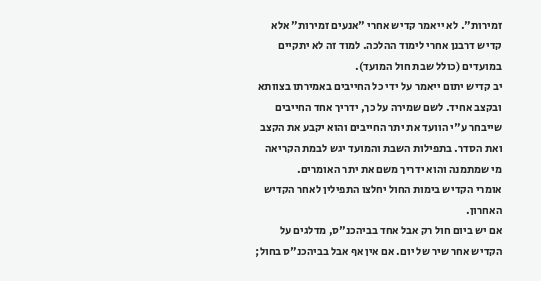זמירות". לא ייאמר קדיש אחרי "אנעים זמירות" אלא קדיש דרבנן אחרי לימוד ההלכה. למוד זה לא יתקיים במועדים (כולל שבת חול המועד).
יב קדיש יתום ייאמר על ידי כל החייבים באמירתו בצוותא ובקצב אחיד. לשם שמירה על כך, ידריך אחד החייבים שייבחר ע"י הוועד את יתר החייבים והוא יקבע את הקצב ואת הסדר. בתפילות השבת והמועד יגש לבמת הקריאה מי שמתמנה והוא ידריך משם את יתר האומרים.
אומרי הקדיש בימות החול יחלצו התפילין לאחר הקדיש האחרון.
אם יש ביום חול רק אבל אחד בביהכנ"ס, מדלגים על הקדיש אחר שיר של יום. אם אין אף אבל בביהכנ"ס בחול;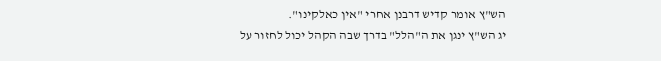הש"ץ אומר קדיש דרבנן אחרי "אין כאלקינו".
יג הש"ץ ינגן את ה"הלל" בדרך שבה הקהל יכול לחזור על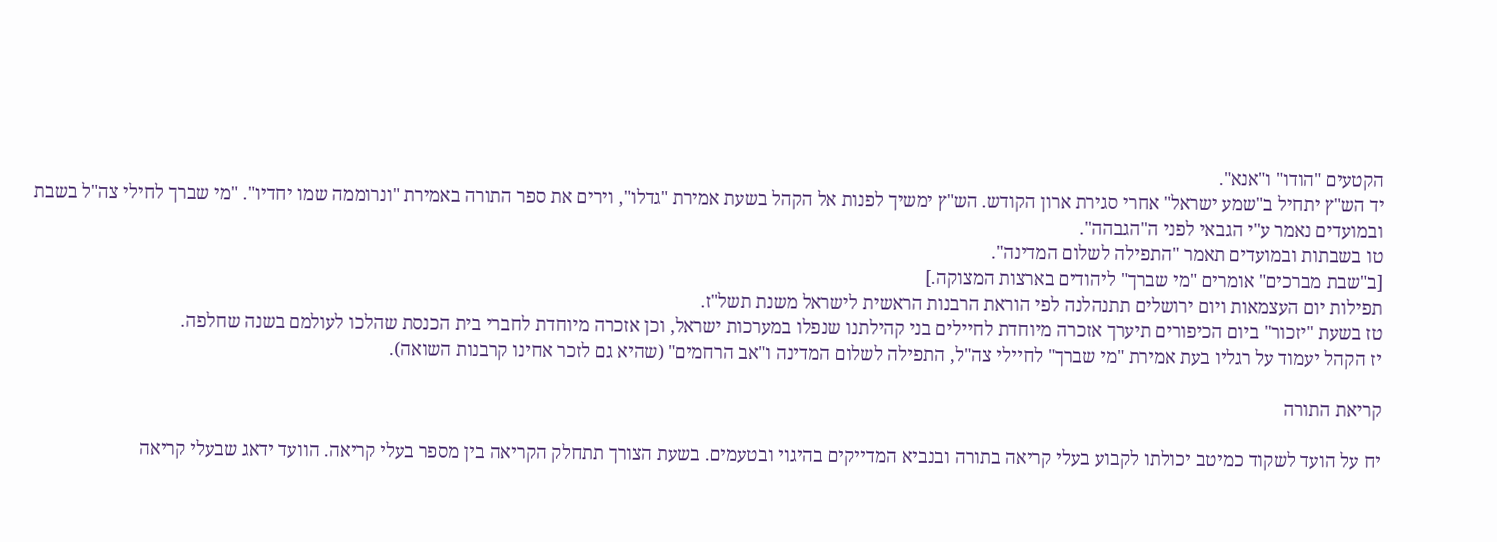הקטעים "הודו" ו"אנא".
יד הש"ץ יתחיל ב"שמע ישראל" אחרי סגירת ארון הקודש. הש"ץ ימשיך לפנות אל הקהל בשעת אמירת "גדלו", וירים את ספר התורה באמירת "ונרוממה שמו יחדיו". "מי שברך לחילי צה"ל בשבת ובמועדים נאמר ע"י הגבאי לפני ה"הגבהה".
טו בשבתות ובמועדים תאמר "התפילה לשלום המדינה".
[ב"שבת מברכים" אומרים "מי שברך" ליהודים בארצות המצוקה.]
תפילות יום העצמאות ויום ירושלים תתנהלנה לפי הוראת הרבנות הראשית לישראל משנת תשל"ז.
טז בשעת "יזכור" ביום הכיפורים תיערך אזכרה מיוחדת לחיילים בני קהילתנו שנפלו במערכות ישראל, וכן אזכרה מיוחדת לחברי בית הכנסת שהלכו לעולמם בשנה שחלפה.
יז הקהל יעמוד על רגליו בעת אמירת "מי שברך" לחיילי צה"ל, התפילה לשלום המדינה ו"אב הרחמים" (שהיא גם לזכר אחינו קרבנות השואה).

קריאת התורה

יח על הועד לשקוד כמיטב יכולתו לקבוע בעלי קריאה בתורה ובנביא המדייקים בהיגוי ובטעמים. בשעת הצורך תתחלק הקריאה בין מספר בעלי קריאה. הוועד ידאג שבעלי קריאה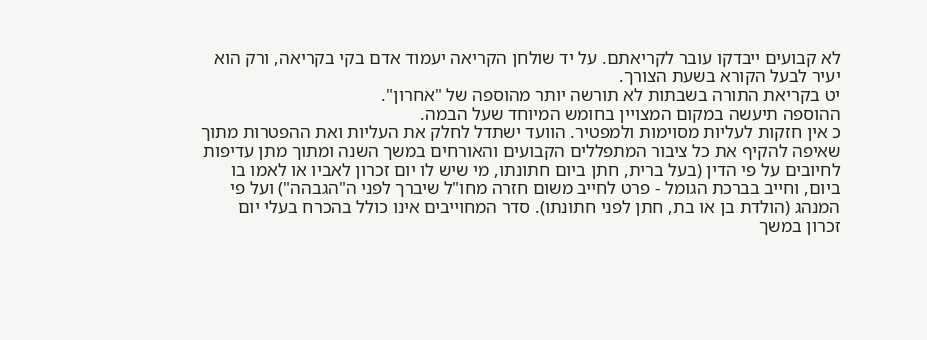לא קבועים ייבדקו עובר לקריאתם. על יד שולחן הקריאה יעמוד אדם בקי בקריאה, ורק הוא יעיר לבעל הקורא בשעת הצורך.
יט בקריאת התורה בשבתות לא תורשה יותר מהוספה של "אחרון".
ההוספה תיעשה במקום המצויין בחומש המיוחד שעל הבמה.
כ אין חזקות לעליות מסוימות ולמפטיר. הוועד ישתדל לחלק את העליות ואת ההפטרות מתוך שאיפה להקיף את כל ציבור המתפללים הקבועים והאורחים במשך השנה ומתוך מתן עדיפות לחיובים על פי הדין (בעל ברית, חתן ביום חתונתו, מי שיש לו יום זכרון לאביו או לאמו בו ביום, וחייב בברכת הגומל - פרט לחייב משום חזרה מחו"ל שיברך לפני ה"הגבהה") ועל פי המנהג (הולדת בן או בת, חתן לפני חתונתו). סדר המחוייבים אינו כולל בהכרח בעלי יום זכרון במשך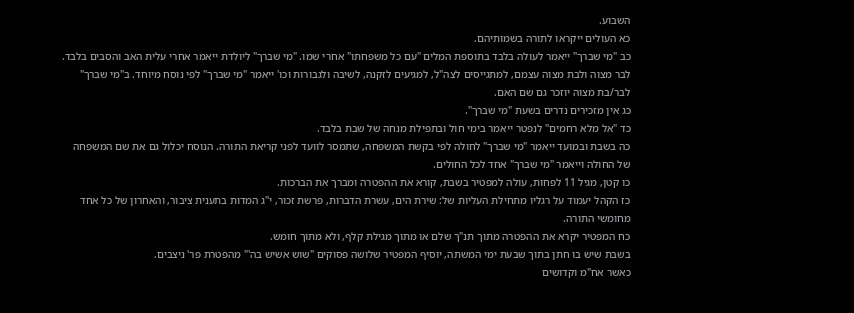השבוע.
כא העולים ייקראו לתורה בשמותיהם.
כב "מי שברך" ייאמר לעולה בלבד בתוספת המלים "עם כל משפחתו" אחרי שמו. "מי שברך" ליולדת ייאמר אחרי עלית האב והסבים בלבד. לבר מצוה ולבת מצוה עצמם, למתגייסים לצה"ל, למגיעים לזקנה, לשיבה ולגבורות וכו' ייאמר "מי שברך" לפי נוסח מיוחד. ב"מי שברך" לבר/בת מצוה יוזכר גם שם האם.
כג אין מזכירים נדרים בשעת "מי שברך".
כד "אל מלא רחמים" לנפטר ייאמר בימי חול ובתפילת מנחה של שבת בלבד.
כה בשבת ובמועד ייאמר "מי שברך" לחולה לפי בקשת המשפחה, שתמסר לוועד לפני קריאת התורה. הנוסח יכלול גם את שם המשפחה של החולה וייאמר "מי שברך" אחד לכל החולים.
כו קטן, מגיל 11 לפחות, עולה למפטיר בשבת, קורא את ההפטרה ומברך את הברכות.
כז הקהל יעמוד על רגליו מתחילת העליות של: שירת הים, עשרת הדברות, פרשת זכור, י"ג המדות בתענית ציבור, והאחרון של כל אחד מחומשי התורה.
כח המפטיר יקרא את ההפטרה מתוך תנ"ך שלם או מתוך מגילת קלף, ולא מתוך חומש.
בשבת שיש בו חתן בתוך שבעת ימי המשתה, יוסיף המפטיר שלושה פסוקים "שוש אשיש בה'" מהפטרת פר' ניצבים.
כאשר אח"מ וקדושים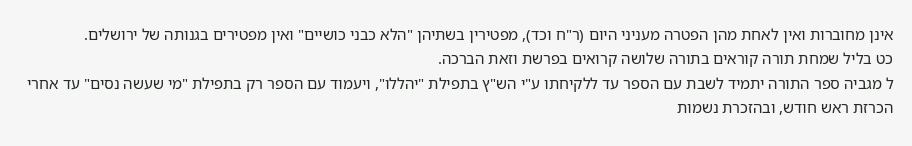אינן מחוברות ואין לאחת מהן הפטרה מעניני היום (ר"ח וכד), מפטירין בשתיהן "הלא כבני כושיים" ואין מפטירים בגנותה של ירושלים.
כט בליל שמחת תורה קוראים בתורה שלושה קרואים בפרשת וזאת הברכה.
ל מגביה ספר התורה יתמיד לשבת עם הספר עד ללקיחתו ע"י הש"ץ בתפילת "יהללו", ויעמוד עם הספר רק בתפילת "מי שעשה נסים" עד אחרי הכרזת ראש חודש, ובהזכרת נשמות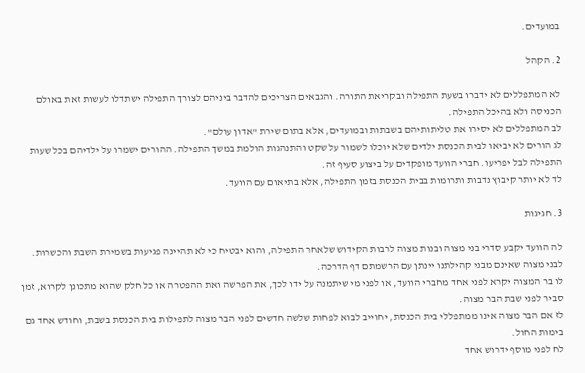במועדים.

2. הקהל

לא המתפללים לא ידברו בשעת התפילה ובקריאת התורה. והגבאים הצריכים להדבר ביניהם לצורך התפילה ישתדלו לעשות זאת באולם הכניסה ולא בהיכל התפילה.
לב המתפללים לא יסירו את טליתותיהם בשבתות ובמועדים, אלא בתום שירת "אדון עולם".
לג הורים לא יביאו לבית הכנסת ילדים שלא יוכלו לשמור על שקט והתנהגות הולמת במשך התפילה. ההורים ישמרו על ילדיהם בכל שעות התפילה לבל יפריעו. חברי הוועד מופקדים על ביצוע סעיף זה.
לד לא יותר קיבוץ נדבות ותרומות בבית הכנסת בזמן התפילה, אלא בתיאום עם הוועד.

3. חגיגות

לה הוועד יקבע סדרי בני מצוה ובנות מצוה לרבות הקידוש שלאחר התפילה, והוא יבטיח כי לא תהיינה פגיעות בשמירת השבת והכשרות.
לבני מצוה שאינם מבני קהילתנו יינתן עם הרשמתם דף הדרכה.
לו בר המצוה יקרא לפני אחד מחברי הוועד, או לפני מי שיתמנה על ידו לכך, את הפרשה ואת ההפטרה או כל חלק שהוא מתכונן לקרוא, זמן סביר לפני שבת הבר מצוה.
לז אם הבר מצוה אינו ממתפללי בית הכנסת, יחוייב לבוא לפחות שלשה חדשים לפני הבר מצוה לתפילות בית הכנסת בשבת, וחודש אחד גם בימות החול.
לח לפני מוסף ידרוש אחד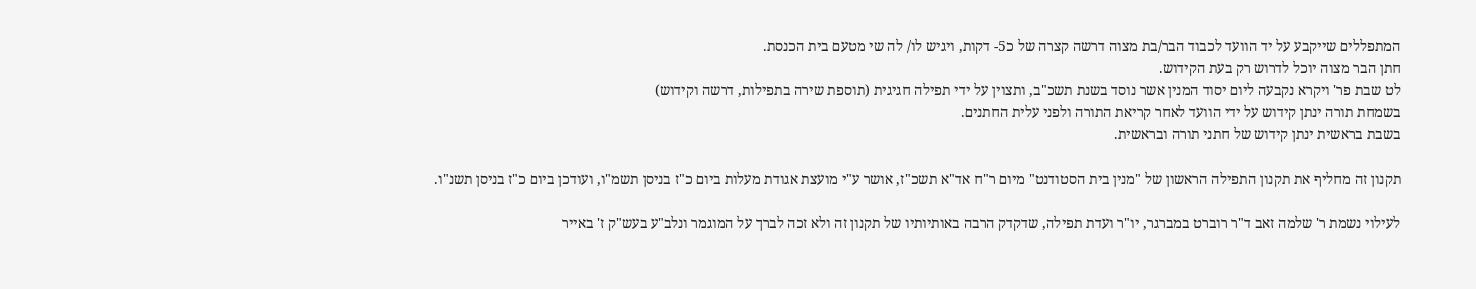המתפללים שייקבע על יד הוועד לכבוד הבר/בת מצוה דרשה קצרה של כ5- דקות, ויגיש לו/ לה שי מטעם בית הכנסת.
חתן הבר מצוה יוכל לדרוש רק בעת הקידוש.
לט שבת פר' ויקרא נקבעה ליום יסוד המנין אשר נוסד בשנת תשכ"ב, ותצוין על ידי תפילה חגיגית (תוספת שירה בתפילות, דרשה וקידוש)
בשמחת תורה ינתן קידוש על ידי הוועד לאחר קריאת התורה ולפני עלית החתנים.
בשבת בראשית ינתן קידוש של חתני תורה ובראשית.

תקנון זה מחליף את תקנון התפילה הראשון של "מנין בית הסטודנט" מיום ר"ח אד"א תשכ"ז, אושר ע"י מועצת אגודת מעלות ביום כ"ז בניסן תשמ"ו, ועודכן ביום כ"ז בניסן תשנ"ו.

לעילוי נשמת ר' שלמה זאב ד"ר רוברט במברגר, יו"ר ועדת תפילה, שדקדק הרבה באותיותיו של תקנון זה ולא זכה לברך על המוגמר ונלב"ע בעש"ק ז' באייר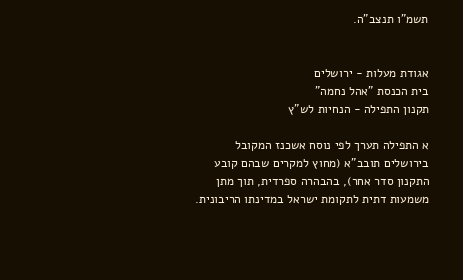תשמ”ו תנצב"ה.


אגודת מעלות - ירושלים
בית הכנסת "אהל נחמה"
תקנון התפילה - הנחיות לש"ץ

א התפילה תערך לפי נוסח אשכנז המקובל בירושלים תובב”א (מחוץ למקרים שבהם קובע התקנון סדר אחר), בהבהרה ספרדית, תוך מתן משמעות דתית לתקומת ישראל במדינתו הריבונית.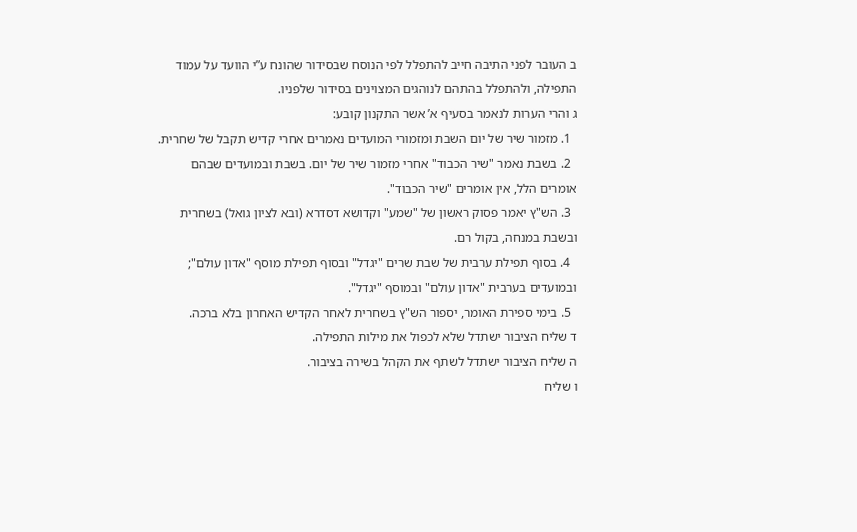ב העובר לפני התיבה חייב להתפלל לפי הנוסח שבסידור שהונח ע”י הוועד על עמוד התפילה, ולהתפלל בהתהם לנוהגים המצוינים בסידור שלפניו.
ג והרי הערות לנאמר בסעיף א’ אשר התקנון קובע:
  1. מזמור שיר של יום השבת ומזמורי המועדים נאמרים אחרי קדיש תקבל של שחרית.
  2. בשבת נאמר "שיר הכבוד" אחרי מזמור שיר של יום. בשבת ובמועדים שבהם אומרים הלל, אין אומרים "שיר הכבוד".
  3. הש"ץ יאמר פסוק ראשון של "שמע" וקדושא דסדרא (ובא לציון גואל) בשחרית ובשבת במנחה, בקול רם.
  4. בסוף תפילת ערבית של שבת שרים "יגדל" ובסוף תפילת מוסף "אדון עולם"; ובמועדים בערבית "אדון עולם" ובמוסף "יגדל".
  5. בימי ספירת האומר, יספור הש"ץ בשחרית לאחר הקדיש האחרון בלא ברכה.
ד שליח הציבור ישתדל שלא לכפול את מילות התפילה.
ה שליח הציבור ישתדל לשתף את הקהל בשירה בציבור.
ו שליח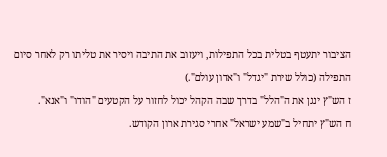הציבור יתעטף בטלית בכל התפילות, ויעזוב את התיבה ויסיר את טליתו רק לאחר סיום התפילה (כולל שירת "יגדל" ו"אדון עולם".)
ז הש"ץ ינגן את ה"הלל" בדרך שבה הקהל יכול לחזור על הקטעים "הודו" ו"אנא".
ח הש"ץ יתחיל ב"שמע ישראל" אחרי סגירת ארון הקודש.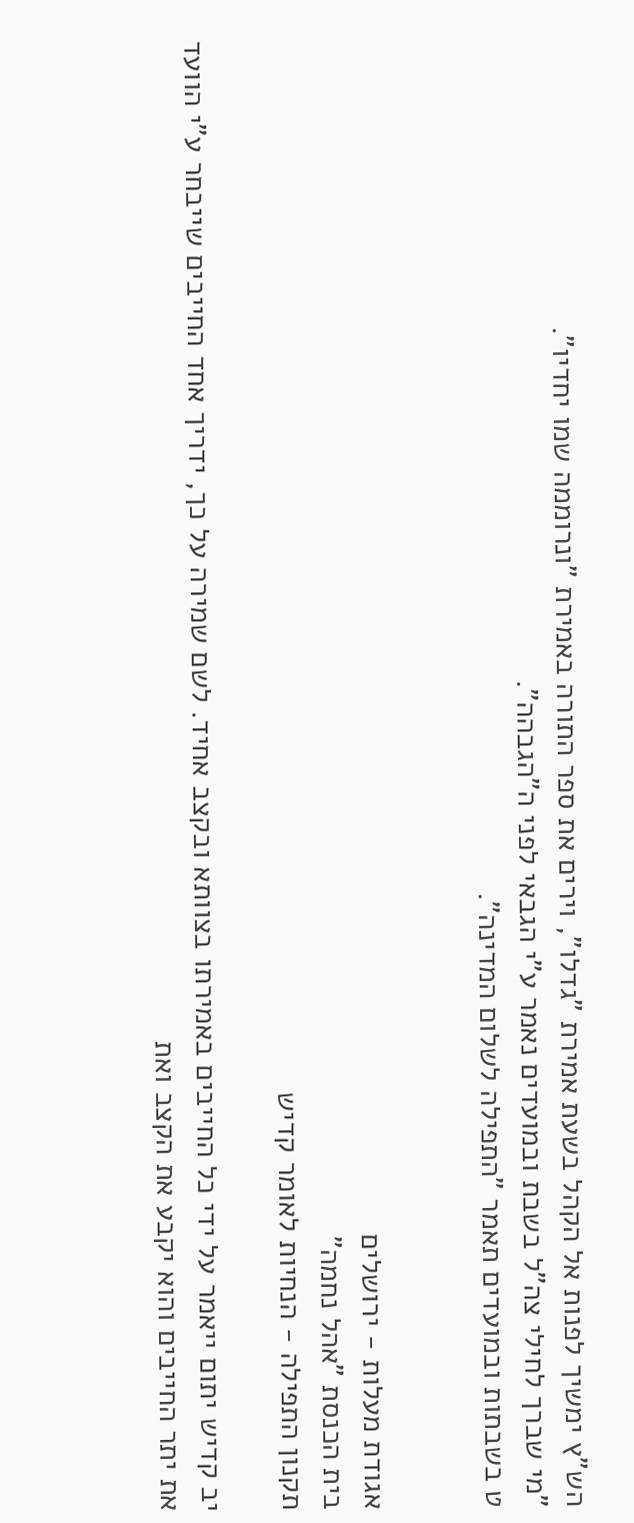הש"ץ ימשיך לפנות אל הקהל בשעת אמירת "גדלו", וירים את ספר התורה באמירת "ונרוממה שמו יחדיו".
"מי שברך לחילי צה"ל בשבת ובמועדים נאמר ע"י הגבאי לפני ה"הגבהה".
ט בשבתות ובמועדים תאמר "התפילה לשלום המדינה".


אגודת מעלות - ירושלים
בית הכנסת "אהל נחמה"
תקנון התפילה - הנחיות לאומר קדיש

יב קדיש יתום ייאמר על ידי כל החייבים באמירתו בצוותא ובקצב אחיד. לשם שמירה על כך, ידריך אחד החייבים שייבחר ע"י הוועד את יתר החייבים והוא יקבע את הקצב ואת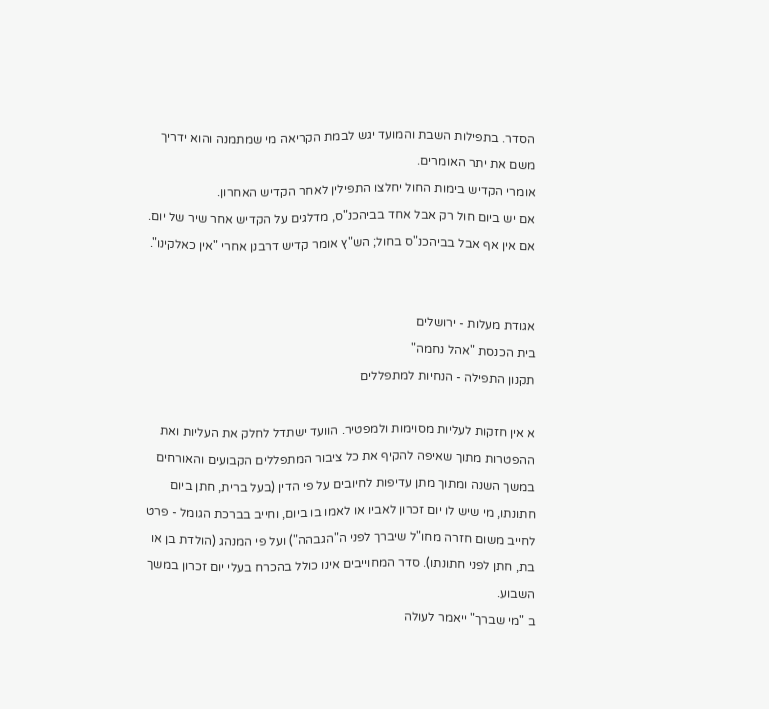הסדר. בתפילות השבת והמועד יגש לבמת הקריאה מי שמתמנה והוא ידריך משם את יתר האומרים.
אומרי הקדיש בימות החול יחלצו התפילין לאחר הקדיש האחרון.
אם יש ביום חול רק אבל אחד בביהכנ"ס, מדלגים על הקדיש אחר שיר של יום. אם אין אף אבל בביהכנ"ס בחול; הש"ץ אומר קדיש דרבנן אחרי "אין כאלקינו".


אגודת מעלות - ירושלים
בית הכנסת "אהל נחמה"
תקנון התפילה - הנחיות למתפללים

א אין חזקות לעליות מסוימות ולמפטיר. הוועד ישתדל לחלק את העליות ואת ההפטרות מתוך שאיפה להקיף את כל ציבור המתפללים הקבועים והאורחים במשך השנה ומתוך מתן עדיפות לחיובים על פי הדין (בעל ברית, חתן ביום חתונתו, מי שיש לו יום זכרון לאביו או לאמו בו ביום, וחייב בברכת הגומל - פרט לחייב משום חזרה מחו"ל שיברך לפני ה"הגבהה") ועל פי המנהג (הולדת בן או בת, חתן לפני חתונתו). סדר המחוייבים אינו כולל בהכרח בעלי יום זכרון במשך השבוע.
ב "מי שברך" ייאמר לעולה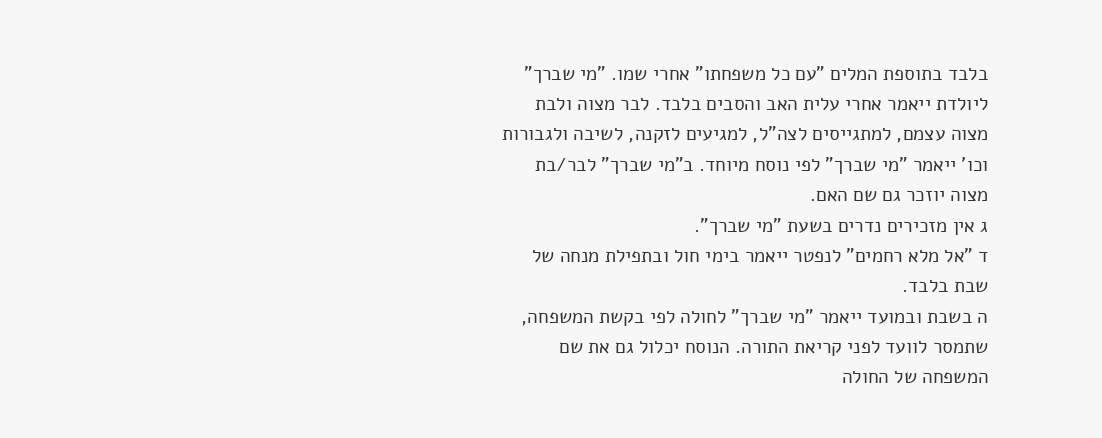בלבד בתוספת המלים "עם כל משפחתו" אחרי שמו. "מי שברך" ליולדת ייאמר אחרי עלית האב והסבים בלבד. לבר מצוה ולבת מצוה עצמם, למתגייסים לצה"ל, למגיעים לזקנה, לשיבה ולגבורות וכו' ייאמר "מי שברך" לפי נוסח מיוחד. ב"מי שברך" לבר/בת מצוה יוזכר גם שם האם.
ג אין מזכירים נדרים בשעת "מי שברך".
ד "אל מלא רחמים" לנפטר ייאמר בימי חול ובתפילת מנחה של שבת בלבד.
ה בשבת ובמועד ייאמר "מי שברך" לחולה לפי בקשת המשפחה, שתמסר לוועד לפני קריאת התורה. הנוסח יכלול גם את שם המשפחה של החולה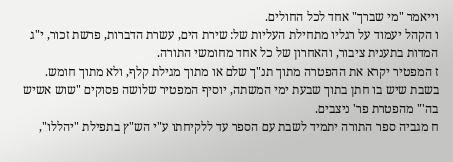וייאמר "מי שברך" אחד לכל החולים.
ו הקהל יעמוד על רגליו מתחילת העליות של: שירת הים, עשרת הדברות, פרשת זכור, י"ג המדות בתענית ציבור, והאחרון של כל אחד מחומשי התורה.
ז המפטיר יקרא את ההפטרה מתוך תנ"ך שלם או מתוך מגילת קלף, ולא מתוך חומש.
בשבת שיש בו חתן בתוך שבעת ימי המשתה, יוסיף המפטיר שלושה פסוקים "שוש אשיש בה'" מהפטרת פר' ניצבים.
ח מגביה ספר התורה יתמיד לשבת עם הספר עד ללקיחתו ע"י הש"ץ בתפילת "יהללו",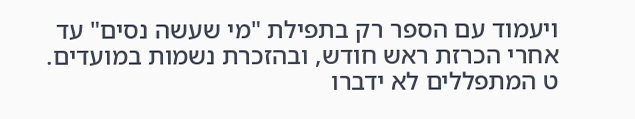ויעמוד עם הספר רק בתפילת "מי שעשה נסים" עד אחרי הכרזת ראש חודש, ובהזכרת נשמות במועדים.
ט המתפללים לא ידברו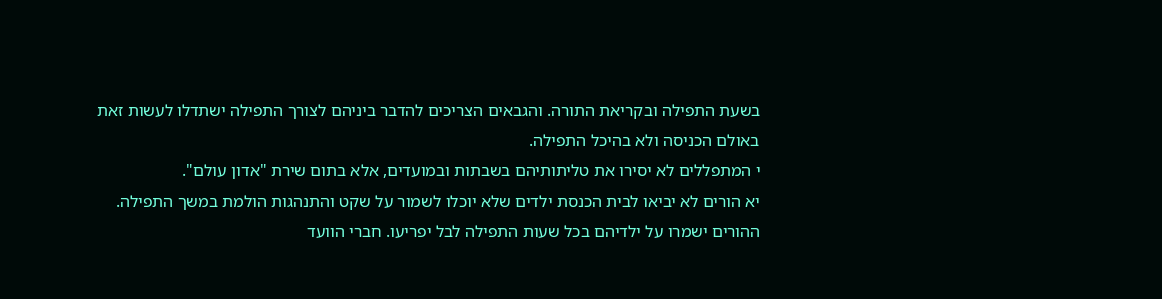בשעת התפילה ובקריאת התורה. והגבאים הצריכים להדבר ביניהם לצורך התפילה ישתדלו לעשות זאת באולם הכניסה ולא בהיכל התפילה.
י המתפללים לא יסירו את טליתותיהם בשבתות ובמועדים, אלא בתום שירת "אדון עולם".
יא הורים לא יביאו לבית הכנסת ילדים שלא יוכלו לשמור על שקט והתנהגות הולמת במשך התפילה. ההורים ישמרו על ילדיהם בכל שעות התפילה לבל יפריעו. חברי הוועד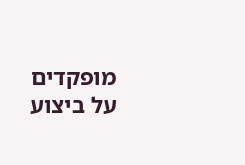מופקדים על ביצוע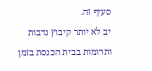סעיף זה.
יב לא יותר קיבוץ נדבות ותרומות בבית הכנסת בזמן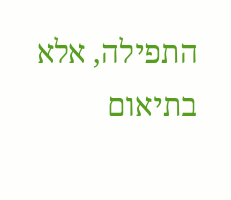התפילה, אלא בתיאום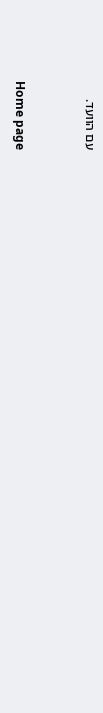עם הוועד.


Home page